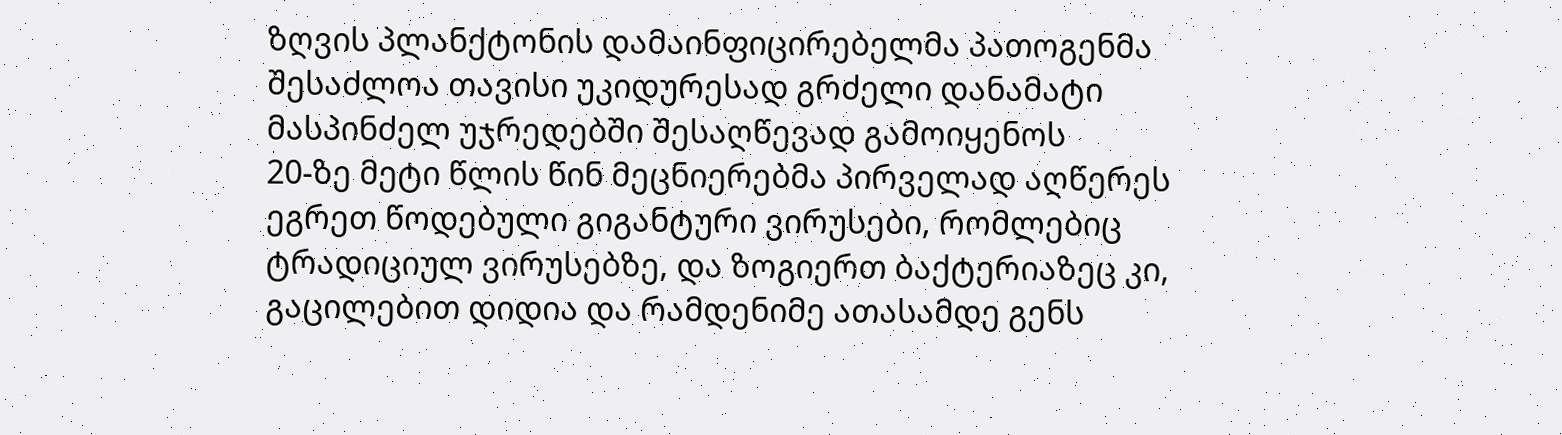ზღვის პლანქტონის დამაინფიცირებელმა პათოგენმა შესაძლოა თავისი უკიდურესად გრძელი დანამატი მასპინძელ უჯრედებში შესაღწევად გამოიყენოს
20-ზე მეტი წლის წინ მეცნიერებმა პირველად აღწერეს ეგრეთ წოდებული გიგანტური ვირუსები, რომლებიც ტრადიციულ ვირუსებზე, და ზოგიერთ ბაქტერიაზეც კი, გაცილებით დიდია და რამდენიმე ათასამდე გენს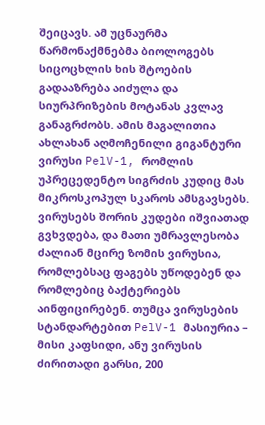შეიცავს. ამ უცნაურმა წარმონაქმნებმა ბიოლოგებს სიცოცხლის ხის შტოების გადააზრება აიძულა და სიურპრიზების მოტანას კვლავ განაგრძობს. ამის მაგალითია ახლახან აღმოჩენილი გიგანტური ვირუსი PelV-1, რომლის უპრეცედენტო სიგრძის კუდიც მას მიკროსკოპულ სკაროს ამსგავსებს. ვირუსებს შორის კუდები იშვიათად გვხვდება, და მათი უმრავლესობა ძალიან მცირე ზომის ვირუსია, რომლებსაც ფაგებს უწოდებენ და რომლებიც ბაქტერიებს აინფიცირებენ. თუმცა ვირუსების სტანდარტებით PelV-1 მასიურია – მისი კაფსიდი, ანუ ვირუსის ძირითადი გარსი, 200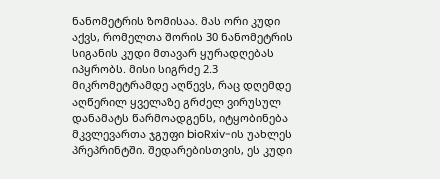ნანომეტრის ზომისაა. მას ორი კუდი აქვს, რომელთა შორის 30 ნანომეტრის სიგანის კუდი მთავარ ყურადღებას იპყრობს. მისი სიგრძე 2.3 მიკრომეტრამდე აღწევს, რაც დღემდე აღწერილ ყველაზე გრძელ ვირუსულ დანამატს წარმოადგენს, იტყობინება მკვლევართა ჯგუფი bioRxiv-ის უახლეს პრეპრინტში. შედარებისთვის, ეს კუდი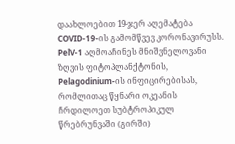დაახლოებით 19-ჯერ აღემატება COVID-19-ის გამომწვევ კორონავირუსს.
PelV-1 აღმოაჩინეს მნიშვნელოვანი ზღვის ფიტოპლანქტონის, Pelagodinium-ის ინფიცირებისას, რომლითაც წყნარი ოკეანის ჩრდილოეთ სუბტროპიკულ წრებრუნვაში (გირში)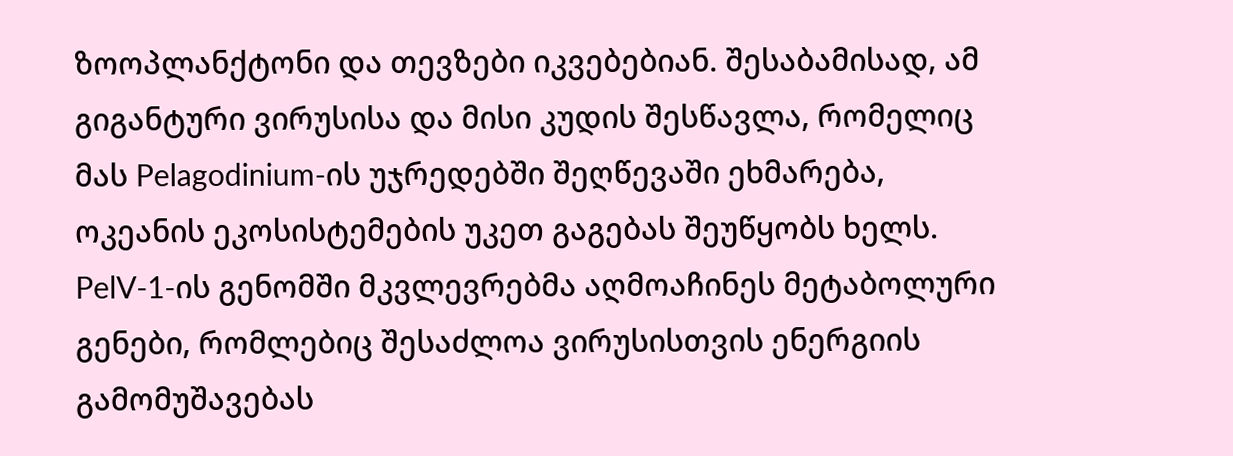ზოოპლანქტონი და თევზები იკვებებიან. შესაბამისად, ამ გიგანტური ვირუსისა და მისი კუდის შესწავლა, რომელიც მას Pelagodinium-ის უჯრედებში შეღწევაში ეხმარება, ოკეანის ეკოსისტემების უკეთ გაგებას შეუწყობს ხელს. PelV-1-ის გენომში მკვლევრებმა აღმოაჩინეს მეტაბოლური გენები, რომლებიც შესაძლოა ვირუსისთვის ენერგიის გამომუშავებას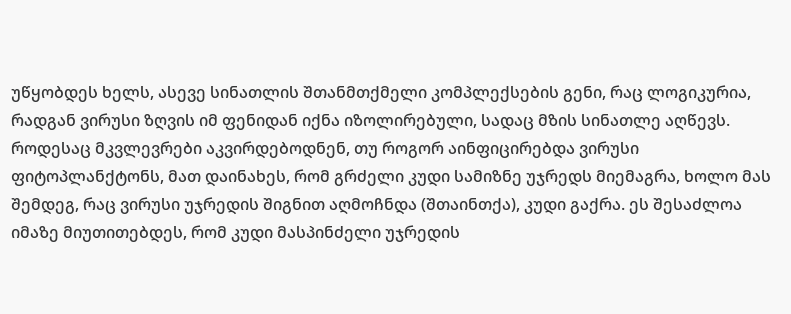უწყობდეს ხელს, ასევე სინათლის შთანმთქმელი კომპლექსების გენი, რაც ლოგიკურია, რადგან ვირუსი ზღვის იმ ფენიდან იქნა იზოლირებული, სადაც მზის სინათლე აღწევს. როდესაც მკვლევრები აკვირდებოდნენ, თუ როგორ აინფიცირებდა ვირუსი ფიტოპლანქტონს, მათ დაინახეს, რომ გრძელი კუდი სამიზნე უჯრედს მიემაგრა, ხოლო მას შემდეგ, რაც ვირუსი უჯრედის შიგნით აღმოჩნდა (შთაინთქა), კუდი გაქრა. ეს შესაძლოა იმაზე მიუთითებდეს, რომ კუდი მასპინძელი უჯრედის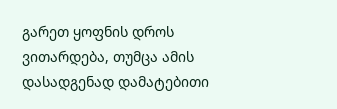გარეთ ყოფნის დროს ვითარდება, თუმცა ამის დასადგენად დამატებითი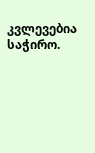კვლევებია საჭირო.